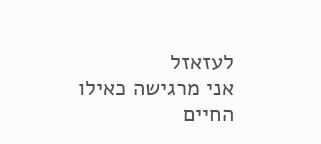לעזאזל
אני מרגישה כאילו החיים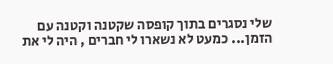שלי נסגרים בתוך קופסה שקטנה וקטנה עם הזמן... כמעט לא נשארו לי חברים , היה לי את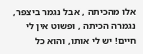אלו מהכיתה , אבל נגמר ביצפר, נגמרה הכיתה , ופשוט אין לי חיים! יש לי אותו, והוא כל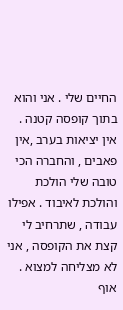החיים שלי . אני והוא בתוך קופסה קטנה . אין יציאות בערב ,אין פאבים , והחברה הכי טובה שלי הולכת והולכת לאיבוד . אפילו עבודה , שתרחיב לי קצת את הקופסה , אני לא מצליחה למצוא . אוף